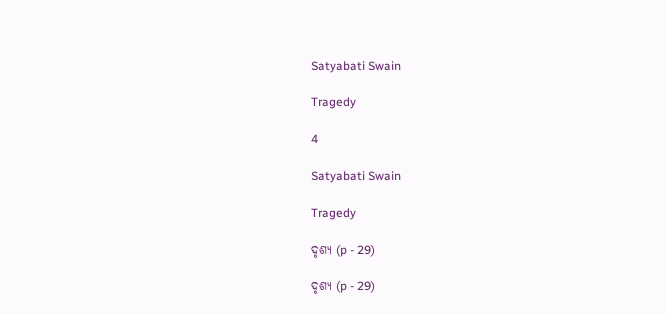Satyabati Swain

Tragedy

4

Satyabati Swain

Tragedy

ଦୃଶ୍ୟ (p - 29)

ଦୃଶ୍ୟ (p - 29)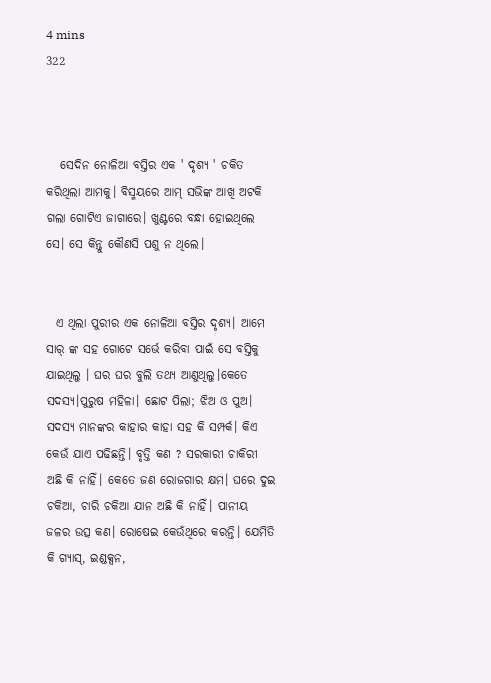4 mins
322



   ସେଦିନ ନୋଳିଆ ବସ୍ତିର ଏକ ' ଦୃଶ୍ୟ ' ଚକିତ କରିଥିଲା ଆମକୁ। ବିସ୍ମୟରେ ଆମ୍ ସଭିଙ୍କ ଆଖି ଅଟକି ଗଲା ଗୋଟିଏ ଜାଗାରେ। ଖୁଣ୍ଟରେ ବନ୍ଧା ହୋଇଥିଲେ ସେ। ସେ କିନ୍ତୁ କୌଣସି ପଶୁ ନ ଥିଲେ।


  ଏ ଥିଲା ପୁରୀର ଏକ ନୋଳିଆ ବସ୍ତିର ଦୃଶ୍ୟ। ଆମେ ସାର୍ ଙ୍କ ସହ ଗୋଟେ ସର୍ଭେ କରିବା ପାଇଁ ସେ ବସ୍ତିକୁ ଯାଇଥିଲୁ । ଘର ଘର ବୁଲି ତଥ୍ୟ ଆଣୁଥିଲୁ।କେତେ ସଦସ୍ୟ।ପୁରୁଷ ମହିଳା। ଛୋଟ ପିଲା; ଝିଅ ଓ ପୁଅ। ସଦସ୍ୟ ମାନଙ୍କର କାହାର କାହା ସହ କି ସମ୍ପର୍କ। କିଏ କେଉଁ ଯାଏ ପଢିଛନ୍ତି। ବୃତ୍ତି କଣ ? ସରକାରୀ ଚାକିରୀ ଅଛି କି ନାହିଁ। କେତେ ଜଣ ରୋଜଗାର କ୍ଷମ। ଘରେ ଦୁଇ ଚକିଆ, ଚାରି ଚକିଆ ଯାନ ଅଛି କି ନାହିଁ। ପାନୀୟ ଜଳର ଉତ୍ସ କଣ। ରୋଷେଇ କେଉଁଥିରେ କରନ୍ତି। ଯେମିତି କି ଗ୍ୟାସ୍, ଇଣ୍ଡକ୍ସନ,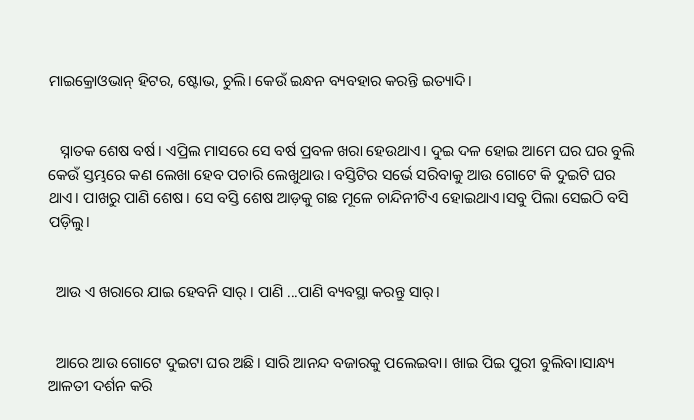ମାଇକ୍ରୋଓଭାନ୍ ହିଟର, ଷ୍ଟୋଭ, ଚୁଲି। କେଉଁ ଇନ୍ଧନ ବ୍ୟବହାର କରନ୍ତି ଇତ୍ୟାଦି।


   ସ୍ନାତକ ଶେଷ ବର୍ଷ। ଏପ୍ରିଲ ମାସରେ ସେ ବର୍ଷ ପ୍ରବଳ ଖରା ହେଉଥାଏ। ଦୁଇ ଦଳ ହୋଇ ଆମେ ଘର ଘର ବୁଲି କେଉଁ ସ୍ତମ୍ଭରେ କଣ ଲେଖା ହେବ ପଚାରି ଲେଖୁଥାଉ। ବସ୍ତିଟିର ସର୍ଭେ ସରିବାକୁ ଆଉ ଗୋଟେ କି ଦୁଇଟି ଘର ଥାଏ। ପାଖରୁ ପାଣି ଶେଷ। ସେ ବସ୍ତି ଶେଷ ଆଡ଼କୁ ଗଛ ମୂଳେ ଚାନ୍ଦିନୀଟିଏ ହୋଇଥାଏ।ସବୁ ପିଲା ସେଇଠି ବସି ପଡ଼ିଲୁ।


  ଆଉ ଏ ଖରାରେ ଯାଇ ହେବନି ସାର୍ । ପାଣି ...ପାଣି ବ୍ୟବସ୍ଥା କରନ୍ତୁ ସାର୍।


  ଆରେ ଆଉ ଗୋଟେ ଦୁଇଟା ଘର ଅଛି। ସାରି ଆନନ୍ଦ ବଜାରକୁ ପଲେଇବା। ଖାଇ ପିଇ ପୁରୀ ବୁଲିବା।ସାନ୍ଧ୍ୟ ଆଳତୀ ଦର୍ଶନ କରି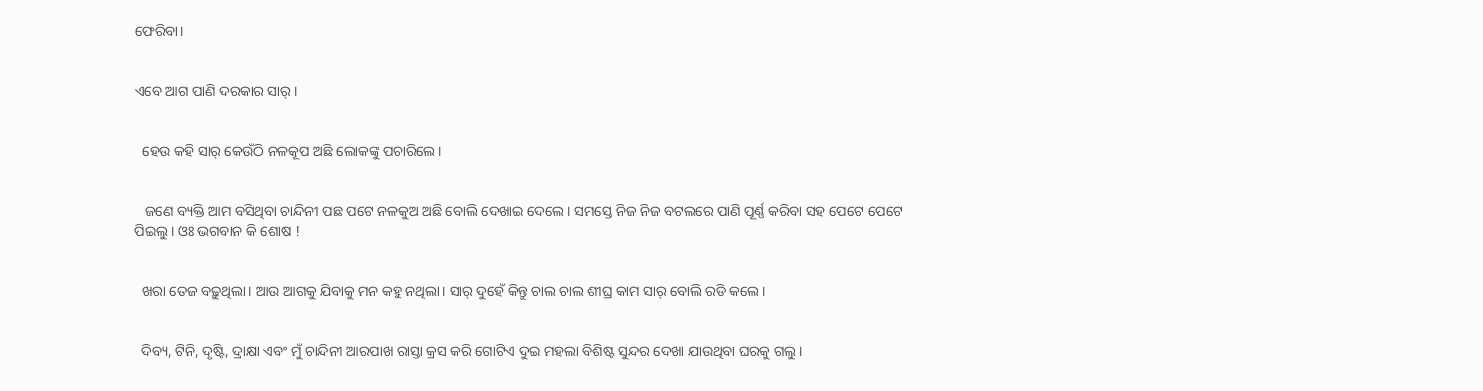ଫେରିବା।


ଏବେ ଆଗ ପାଣି ଦରକାର ସାର୍।


  ହେଉ କହି ସାର୍ କେଉଁଠି ନଳକୂପ ଅଛି ଲୋକଙ୍କୁ ପଚାରିଲେ।


   ଜଣେ ବ୍ୟକ୍ତି ଆମ ବସିଥିବା ଚାନ୍ଦିନୀ ପଛ ପଟେ ନଳକୁଅ ଅଛି ବୋଲି ଦେଖାଇ ଦେଲେ। ସମସ୍ତେ ନିଜ ନିଜ ବଟଲରେ ପାଣି ପୂର୍ଣ୍ଣ କରିବା ସହ ପେଟେ ପେଟେ ପିଇଲୁ। ଓଃ ଭଗବାନ କି ଶୋଷ !


  ଖରା ତେଜ ବଢ଼ୁଥିଲା। ଆଉ ଆଗକୁ ଯିବାକୁ ମନ କହୁ ନଥିଲା। ସାର୍ ଦୁହେଁ କିନ୍ତୁ ଚାଲ ଚାଲ ଶୀଘ୍ର କାମ ସାର୍ ବୋଲି ରଡି କଲେ।


  ଦିବ୍ୟ, ଟିନି, ଦୃଷ୍ଟି, ଦ୍ରାକ୍ଷା ଏବଂ ମୁଁ ଚାନ୍ଦିନୀ ଆରପାଖ ରାସ୍ତା କ୍ରସ କରି ଗୋଟିଏ ଦୁଇ ମହଲା ବିଶିଷ୍ଟ ସୁନ୍ଦର ଦେଖା ଯାଉଥିବା ଘରକୁ ଗଲୁ।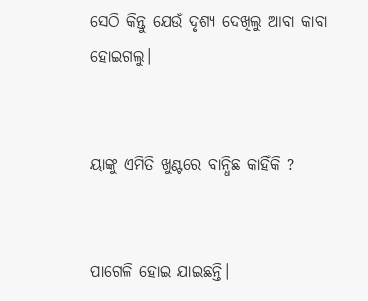ସେଠି କିନ୍ତୁ ଯେଉଁ ଦୃଶ୍ୟ ଦେଖିଲୁ ଆବା କାବା ହୋଇଗଲୁ।


ୟାଙ୍କୁ ଏମିତି ଖୁଣ୍ଟରେ ବାନ୍ଧିଛ କାହିଁକି ?


ପାଗେଳି ହୋଇ ଯାଇଛନ୍ତି।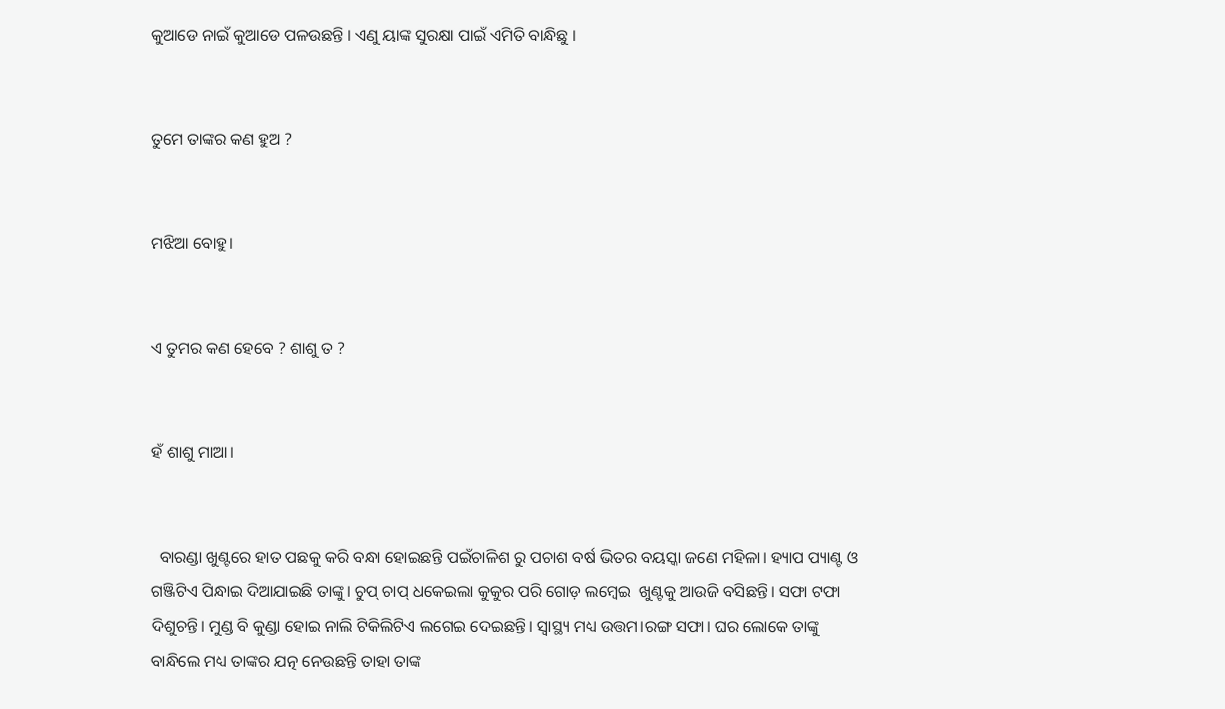କୁଆଡେ ନାଇଁ କୁଆଡେ ପଳଉଛନ୍ତି । ଏଣୁ ୟାଙ୍କ ସୁରକ୍ଷା ପାଇଁ ଏମିତି ବାନ୍ଧିଛୁ ।


ତୁମେ ତାଙ୍କର କଣ ହୁଅ ?


ମଝିଆ ବୋହୁ।


ଏ ତୁମର କଣ ହେବେ ? ଶାଶୁ ତ ?


ହଁ ଶାଶୁ ମାଆ।


  ବାରଣ୍ଡା ଖୁଣ୍ଟରେ ହାତ ପଛକୁ କରି ବନ୍ଧା ହୋଇଛନ୍ତି ପଇଁଚାଳିଶ ରୁ ପଚାଶ ବର୍ଷ ଭିତର ବୟସ୍କା ଜଣେ ମହିଳା। ହ୍ୟାପ ପ୍ୟାଣ୍ଟ ଓ ଗଞ୍ଜିଟିଏ ପିନ୍ଧାଇ ଦିଆଯାଇଛି ତାଙ୍କୁ। ଚୁପ୍ ଚାପ୍ ଧକେଇଲା କୁକୁର ପରି ଗୋଡ଼ ଲମ୍ବେଇ  ଖୁଣ୍ଟକୁ ଆଉଜି ବସିଛନ୍ତି। ସଫା ଟଫା ଦିଶୁଚନ୍ତି। ମୁଣ୍ଡ ବି କୁଣ୍ଡା ହୋଇ ନାଲି ଟିକିଲିଟିଏ ଲଗେଇ ଦେଇଛନ୍ତି। ସ୍ୱାସ୍ଥ୍ୟ ମଧ୍ୟ ଉତ୍ତମ।ରଙ୍ଗ ସଫା। ଘର ଲୋକେ ତାଙ୍କୁ ବାନ୍ଧିଲେ ମଧ୍ୟ ତାଙ୍କର ଯତ୍ନ ନେଉଛନ୍ତି ତାହା ତାଙ୍କ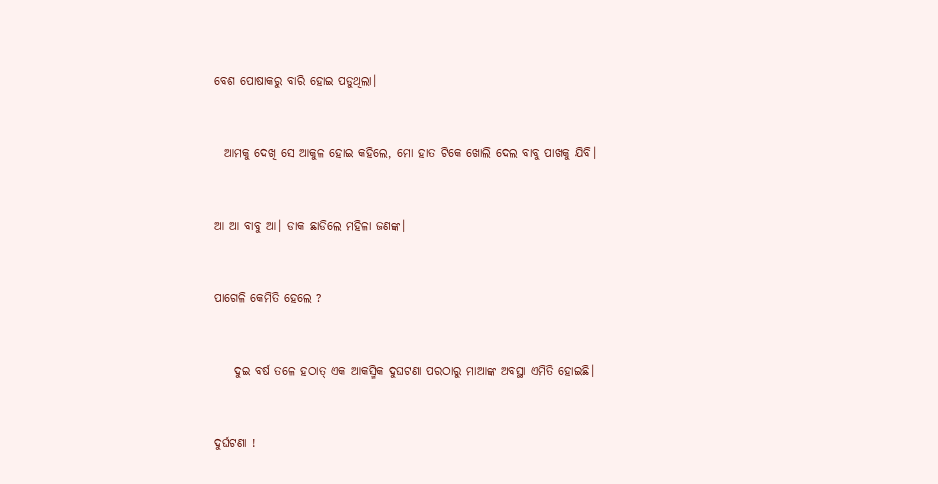ବେଶ ପୋଷାକରୁ ବାରି ହୋଇ ପଡୁଥିଲା।


  ଆମକୁ ଦେଖି ସେ ଆକୁଳ ହୋଇ କହିଲେ, ମୋ ହାତ ଟିକେ ଖୋଲି ଦେଲ ବାବୁ ପାଖକୁ ଯିବି।


ଆ ଆ ବାବୁ ଆ। ଡାକ ଛାଡିଲେ ମହିଳା ଜଣଙ୍କ।


ପାଗେଳି କେମିତି ହେଲେ ?


    ଦୁଇ ବର୍ଷ ତଳେ ହଠାତ୍ ଏକ ଆକସ୍ମିକ ଦୁଘଟଣା ପରଠାରୁ ମାଆଙ୍କ ଅବସ୍ଥା ଏମିତି ହୋଇଛି।


ଦୁର୍ଘଟଣା !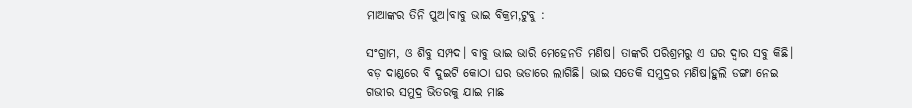ମାଆଙ୍କର ତିନି ପୁଅ।ବାବୁ ଭାଇ ବିକ୍ରମ,ଟୁବୁ :

ସଂଗ୍ରାମ, ଓ ଶିବୁ ସମ୍ପଦ। ବାବୁ ଭାଇ ଭାରି ମେହେନତି ମଣିଷ। ତାଙ୍କରି ପରିଶ୍ରମରୁ ଏ ଘର ଦ୍ୱାର ସବୁ କିଛି। ବଡ଼ ଦାଣ୍ଡରେ ବି ଦୁଇଟି କୋଠା ଘର ଭଡାରେ ଲାଗିଛି। ଭାଇ ସତେକି ସମୁଦ୍ରର ମଣିଷ।ହୁଲି ଡଙ୍ଗା ନେଇ ଗଭୀର ସମୁଦ୍ର ଭିତରକୁ ଯାଇ ମାଛ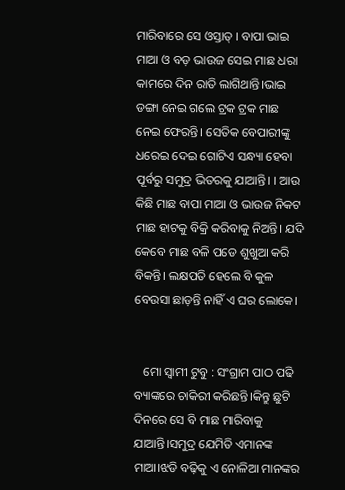ମାରିବାରେ ସେ ଓସ୍ତାତ୍ । ବାପା ଭାଇ ମାଆ ଓ ବଡ଼ ଭାଉଜ ସେଇ ମାଛ ଧରା କାମରେ ଦିନ ରାତି ଲାଗିଥାନ୍ତି।ଭାଇ ଡଙ୍ଗା ନେଇ ଗଲେ ଟ୍ରକ ଟ୍ରକ ମାଛ ନେଇ ଫେରନ୍ତି। ସେତିକ ବେପାରୀଙ୍କୁ ଧରେଇ ଦେଇ ଗୋଟିଏ ସନ୍ଧ୍ୟା ହେବା ପୂର୍ବରୁ ସମୁଦ୍ର ଭିତରକୁ ଯାଆନ୍ତି। । ଆଉ କିଛି ମାଛ ବାପା ମାଆ ଓ ଭାଉଜ ନିକଟ ମାଛ ହାଟକୁ ବିକ୍ରି କରିବାକୁ ନିଅନ୍ତି। ଯଦି କେବେ ମାଛ ବଳି ପଡେ ଶୁଖୁଆ କରି ବିକନ୍ତି। ଲକ୍ଷପତି ହେଲେ ବି କୁଳ ବେଉସା ଛାଡ଼ନ୍ତି ନାହିଁ ଏ ଘର ଲୋକେ।


   ମୋ ସ୍ୱାମୀ ଟୁବୁ : ସଂଗ୍ରାମ ପାଠ ପଢି ବ୍ୟାଙ୍କରେ ଚାକିରୀ କରିଛନ୍ତି।କିନ୍ତୁ ଛୁଟି ଦିନରେ ସେ ବି ମାଛ ମାରିବାକୁ ଯାଆନ୍ତି।ସମୁଦ୍ର ଯେମିତି ଏମାନଙ୍କ ମାଆ।ଝଡି ବଢ଼ିକୁ ଏ ନୋଳିଆ ମାନଙ୍କର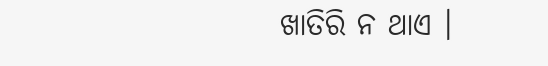ଖାତିରି ନ ଥାଏ ।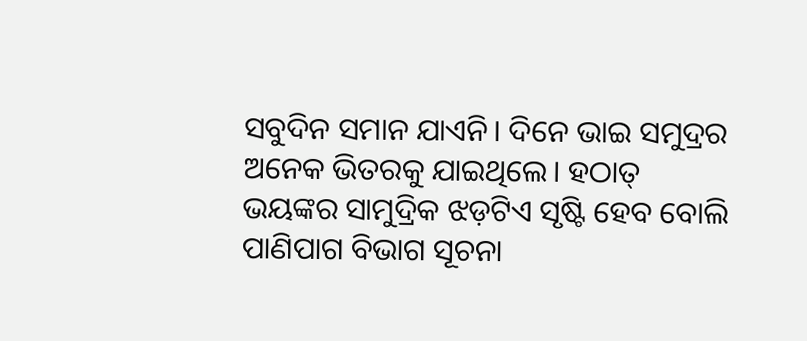ସବୁଦିନ ସମାନ ଯାଏନି। ଦିନେ ଭାଇ ସମୁଦ୍ରର ଅନେକ ଭିତରକୁ ଯାଇଥିଲେ। ହଠାତ୍ ଭୟଙ୍କର ସାମୁଦ୍ରିକ ଝଡ଼ଟିଏ ସୃଷ୍ଟି ହେବ ବୋଲି ପାଣିପାଗ ବିଭାଗ ସୂଚନା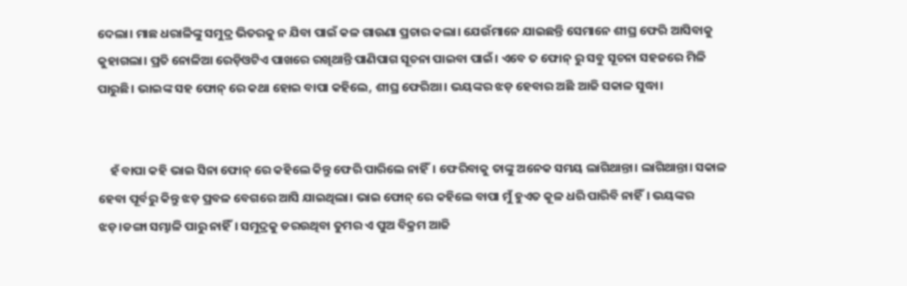ଦେଲା। ମାଛ ଧରାଳିଙ୍କୁ ସମୁଦ୍ର ଭିତରକୁ ନ ଯିବା ପାଇଁ କଳ ଗାଉଣା ପ୍ରଚାର କଲା। ଯେଉଁମାନେ ଯାଇଛନ୍ତି ସେମାନେ ଶୀଘ୍ର ଫେରି ଆସିବାକୁ କୁହାଗଲା। ପ୍ରତି ନୋଳିଆ ରେଡ଼ିଓଟିଏ ପାଖରେ ରଖିଥାନ୍ତି ପାଣିପାଗ ସୂଚନା ପାଇବା ପାଇଁ। ଏବେ ତ ଫୋନ୍ ରୁ ସବୁ ସୂଚନା ସହଜରେ ମିଳି ପାରୁଛି। ଭାଇଙ୍କ ସହ ଫୋନ୍ ରେ କଥା ହୋଇ ବାପା କହିଲେ, ଶୀଘ୍ର ଫେରିଆ। ଭୟଙ୍କର ଝଡ଼ ହେବାର ଅଛି ଆଜି ସକାଳ ସୁଦ୍ଧା।


    ହଁ ବାପା କହି ଭାଇ ସିନା ଫୋନ୍ ରେ କହିଲେ କିନ୍ତୁ ଫେରି ପାରିଲେ ନାହିଁ। ଫେରିବାକୁ ତାଙ୍କୁ ଅନେକ ସମୟ ଲାଗିଥାନ୍ତା। ଲାଗିଥାନ୍ତା। ସକାଳ ହେବା ପୂର୍ବରୁ କିନ୍ତୁ ଝଡ଼ ପ୍ରବଳ ବେଗରେ ଆସି ଯାଇଥିଲା। ଭାଇ ଫୋନ୍ ରେ କହିଲେ ବାପା ମୁଁ ହୁଏତ କୂଳ ଧରି ପାରିବି ନାହିଁ। ଭୟଙ୍କର ଝଡ଼।ଡଙ୍ଗା ସମ୍ଭାଳି ପାରୁ ନାହିଁ। ସମୁଦ୍ରକୁ ଡରଉଥିବା ତୁମର ଏ ପୁଅ ବିକ୍ରମ ଆଜି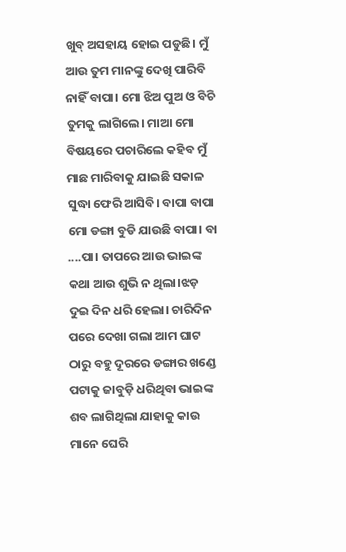ଖୁବ୍ ଅସହାୟ ହୋଇ ପଡୁଛି। ମୁଁ ଆଉ ତୁମ ମାନଙ୍କୁ ଦେଖି ପାରିବି ନାହିଁ ବାପା। ମୋ ଝିଅ ପୁଅ ଓ ବିଚି ତୁମକୁ ଲାଗିଲେ। ମାଆ ମୋ ବିଷୟରେ ପଚାରିଲେ କହିବ ମୁଁ ମାଛ ମାରିବାକୁ ଯାଇଛି ସକାଳ ସୁଦ୍ଧା ଫେରି ଆସିବି। ବାପା ବାପା ମୋ ଡଙ୍ଗା ବୁଡି ଯାଉଛି ବାପା। ବା ....ପା। ତାପରେ ଆଉ ଭାଇଙ୍କ କଥା ଆଉ ଶୁଭି ନ ଥିଲା।ଝଡ଼ ଦୁଇ ଦିନ ଧରି ହେଲା। ଚାରିଦିନ ପରେ ଦେଖା ଗଲା ଆମ ଘାଟ ଠାରୁ ବହୁ ଦୂରରେ ଡଙ୍ଗାର ଖଣ୍ଡେ ପଟାକୁ ଜାବୁଡ଼ି ଧରିଥିବା ଭାଇଙ୍କ ଶବ ଲାଗିଥିଲା ଯାହାକୁ କାଉ ମାନେ ଘେରି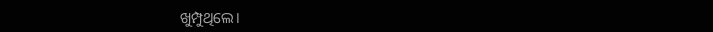ଖୁମ୍ପୁଥିଲେ।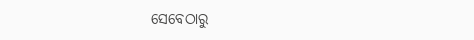ସେବେଠାରୁ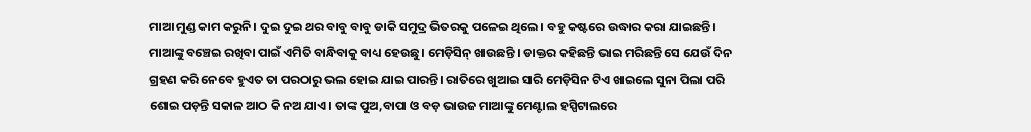ମାଆ ମୁଣ୍ଡ କାମ କରୁନି। ଦୁଇ ଦୁଇ ଥର ବାବୁ ବାବୁ ଡାକି ସମୁଦ୍ର ଭିତରକୁ ପଳେଇ ଥିଲେ। ବହୁ କଷ୍ଟରେ ଉଦ୍ଧାର କରା ଯାଇଛନ୍ତି। ମାଆଙ୍କୁ ବଞ୍ଚେଇ ରଖିବା ପାଇଁ ଏମିତି ବାନ୍ଧିବାକୁ ବାଧ୍ୟ ହେଉଛୁ। ମେଡ଼ିସିନ୍ ଖାଉଛନ୍ତି । ଡାକ୍ତର କହିଛନ୍ତି ଭାଇ ମରିଛନ୍ତି ସେ ଯେଉଁ ଦିନ ଗ୍ରହଣ କରି ନେବେ ହୁଏତ ତା ପରଠାରୁ ଭଲ ହୋଇ ଯାଇ ପାରନ୍ତି। ରାତିରେ ଖୁଆଇ ସାରି ମେଡ଼ିସିନ ଟିଏ ଖାଇଲେ ସୁନା ପିଲା ପରି ଶୋଇ ପଡ଼ନ୍ତି ସକାଳ ଆଠ କି ନଅ ଯାଏ। ତାଙ୍କ ପୁଅ,ବାପା ଓ ବଡ଼ ଭାଉଜ ମାଆଙ୍କୁ ମେଣ୍ଟାଲ ହସ୍ପିଟାଲରେ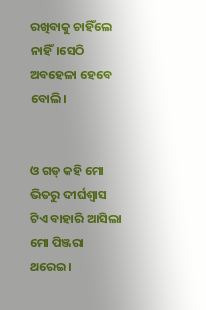ରଖିବାକୁ ଚାହିଁଲେ ନାହିଁ।ସେଠି ଅବହେଳା ହେବେ ବୋଲି।


ଓ ଗଡ୍ କହି ମୋ ଭିତରୁ ଦୀର୍ଘଶ୍ବାସ ଟିଏ ବାହାରି ଆସିଲା ମୋ ପିଞ୍ଜରା ଥରେଇ।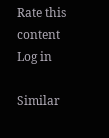Rate this content
Log in

Similar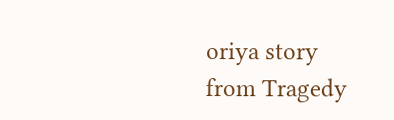oriya story from Tragedy